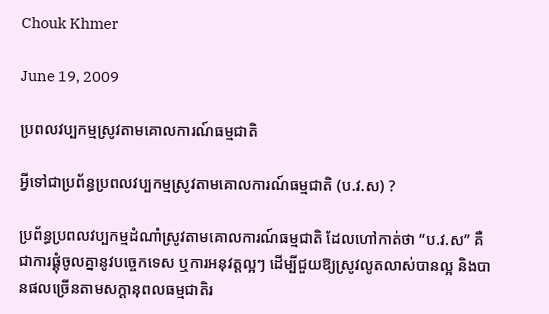Chouk Khmer

June 19, 2009

ប្រពលវប្បកម្មស្រូវតាមគោលការណ៍ធម្មជាតិ

អ្វីទៅជាប្រព័ន្ធប្រពលវប្បកម្មស្រូវតាមគោលការណ៍ធម្មជាតិ (ប.វ.ស) ?

ប្រព័ន្ធប្រពលវប្បកម្មដំណាំស្រូវតាមគោលការណ៍ធម្មជាតិ ដែលហៅកាត់ថា “ប.វ.ស” គឺជាការផ្គុំចូលគ្នានូវបច្ចេកទេស ឬការអនុវត្ដល្អៗ ដើម្បីជួយឱ្យស្រូវលូតលាស់បានល្អ និងបានផលច្រើនតាមសក្ដានុពលធម្មជាតិរ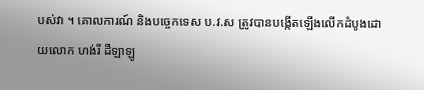បស់វា ។ គោលការណ៍ និងបច្ចេកទេស ប.វ.ស ត្រូវបានបង្កើតឡើងលើកដំបូងដោយលោក ហង់រី ដឺឡាឡូ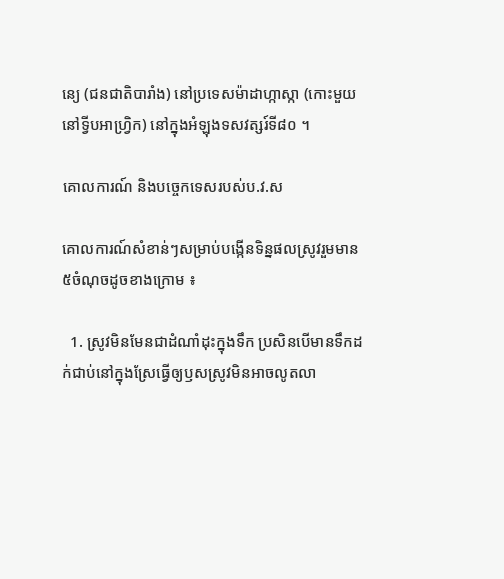ន្យេ (ជនជាតិបារាំង) នៅប្រទេសម៉ាដាហ្កាស្កា (កោះមួយនៅទ្វីបអាហ្វ្រិក) នៅក្នុងអំឡុងទសវត្សរ៍ទី៨០ ។

គោលការណ៍ និងបច្ចេកទេសរបស់ប.វ.ស

គោលការណ៍សំខាន់ៗសម្រាប់បង្កើនទិន្នផលស្រូវរួមមាន ៥ចំណុចដូចខាងក្រោម ៖

  1. ស្រូវមិនមែនជាដំណាំដុះក្នុងទឹក ប្រសិនបើមានទឹកដក់ជាប់នៅក្នុងស្រែធ្វើឲ្យឫសស្រូវមិនអាចលូតលា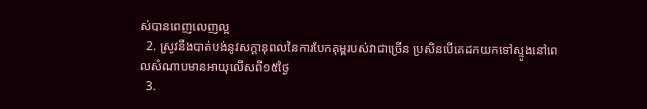ស់បានពេញលេញល្អ
  2. ស្រូវនឹងបាត់បង់នូវសក្ដានុពលនៃការបែកគុម្ពរបស់វាជាច្រើន ប្រសិនបើគេដកយកទៅស្ទូងនៅពេលសំណាបមានអាយុលើសពី១៥ថ្ងៃ
  3.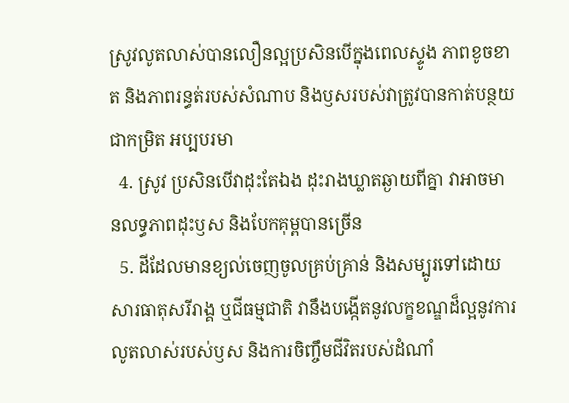ស្រូវលូតលាស់បានលឿនល្អប្រសិនបើក្នុងពេលស្ទូង ភាពខូចខាត និងភាពរន្ធត់របស់សំណាប និងឫសរបស់វាត្រូវបានកាត់បន្ថយជាកម្រិត អប្បបរមា
  4. ស្រូវ ប្រសិនបើវាដុះតែឯង ដុះរាងឃ្លាតឆ្ងាយពីគ្នា វាអាចមានលទ្ធភាពដុះឫស និងបែកគុម្ពបានច្រើន
  5. ដីដែលមានខ្យល់ចេញចូលគ្រប់គ្រាន់ និងសម្បូរទៅដោយសារធាតុសរីរាង្គ ឬជីធម្មជាតិ វានឹងបង្កើតនូវលក្ខខណ្ឌដ៏ល្អនូវការលូតលាស់របស់ឫស និងការចិញ្ចឹមជីវិតរបស់ដំណាំ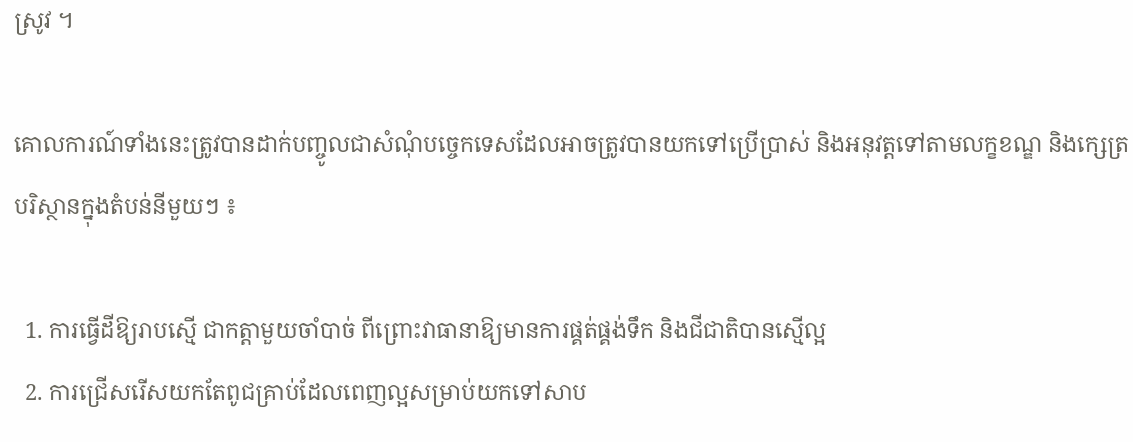ស្រូវ ។

គោលការណ៍ទាំងនេះត្រូវបានដាក់បញ្ចូលជាសំណុំបច្ចេកទេសដែលអាចត្រូវបានយកទៅប្រើប្រាស់ និងអនុវត្ដទៅតាមលក្ខខណ្ឌ និងក្សេត្របរិស្ថានក្នុងតំបន់នីមួយៗ ៖

  1. ការធ្វើដីឱ្យរាបស្មើ ជាកត្ដាមួយចាំបាច់ ពីព្រោះវាធានាឱ្យមានការផ្គត់ផ្គង់ទឹក និងជីជាតិបានស្មើល្អ
  2. ការជ្រើសរើសយកតែពូជគ្រាប់ដែលពេញល្អសម្រាប់យកទៅសាប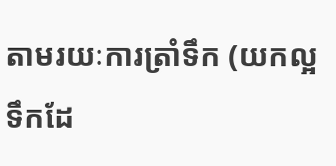តាមរយៈការត្រាំទឹក (យកល្អទឹកដែ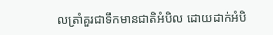លត្រាំគួរជាទឹកមានជាតិអំបិល ដោយដាក់អំបិ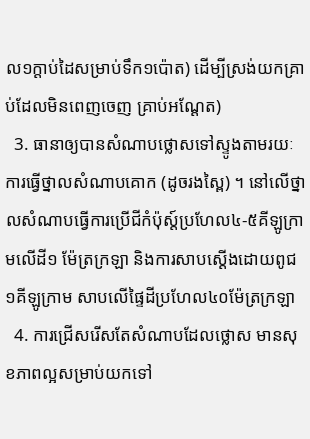ល១ក្ដាប់ដៃសម្រាប់ទឹក១ប៉ោត) ដើម្បីស្រង់យកគ្រាប់ដែលមិនពេញចេញ គ្រាប់អណ្ដែត)
  3. ធានាឲ្យបានសំណាបថ្លោសទៅស្ទូងតាមរយៈការធ្វើថ្នាលសំណាបគោក (ដូចរងស្ពៃ) ។ នៅលើថ្នាលសំណាបធ្វើការប្រើជីកំប៉ុស្ត៍ប្រហែល៤-៥គីឡូក្រាមលើដី១ ម៉ែត្រក្រឡា និងការសាបស្ដើងដោយពូជ១គីឡូក្រាម សាបលើផ្ទៃដីប្រហែល៤០ម៉ែត្រក្រឡា
  4. ការជ្រើសរើសតែសំណាបដែលថ្លោស មានសុខភាពល្អសម្រាប់យកទៅ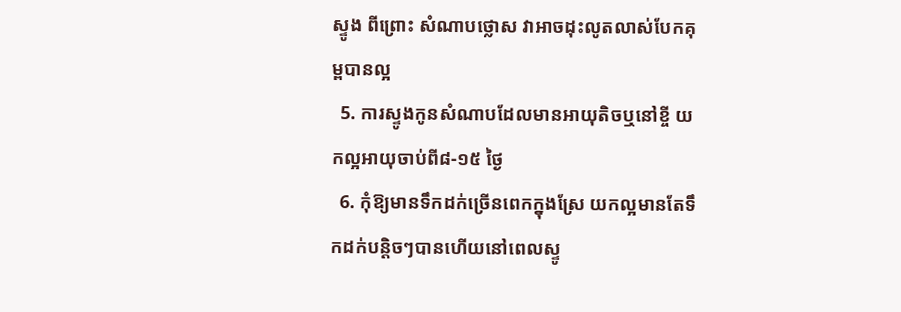ស្ទូង ពីព្រោះ សំណាបថ្លោស វាអាចដុះលូតលាស់បែកគុម្ពបានល្អ
  5. ការស្ទូងកូនសំណាបដែលមានអាយុតិចឬនៅខ្ចី យកល្អអាយុចាប់ពី៨-១៥ ថ្ងៃ
  6. កុំឱ្យមានទឹកដក់ច្រើនពេកក្នុងស្រែ យកល្អមានតែទឹកដក់បន្ដិចៗបានហើយនៅពេលស្ទូ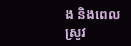ង និងពេលស្រូវ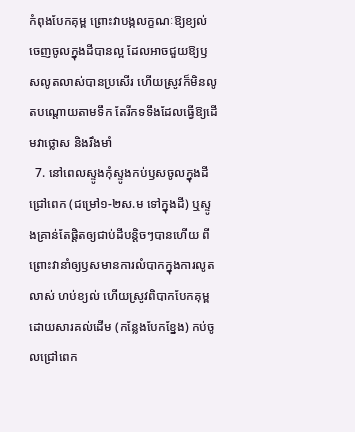កំពុងបែកគុម្ព ព្រោះវាបង្កលក្ខណៈឱ្យខ្យល់ចេញចូលក្នុងដីបានល្អ ដែលអាចជួយឱ្យឫសលូតលាស់បានប្រសើរ ហើយស្រូវក៏មិនលូតបណ្ដោយតាមទឹក តែរីកទទឹងដែលធ្វើឱ្យដើមវាថ្លោស និងរឹងមាំ
  7. នៅពេលស្ទូងកុំស្ទូងកប់ឫសចូលក្នុងដីជ្រៅពេក (ជម្រៅ១-២ស.ម ទៅក្នុងដី) ឬស្ទូងគ្រាន់តែផ្ដិតឲ្យជាប់ដីបន្ដិចៗបានហើយ ពីព្រោះវានាំឲ្យឫសមានការលំបាកក្នុងការលូតលាស់ ហប់ខ្យល់ ហើយស្រូវពិបាកបែកគុម្ពដោយសារគល់ដើម (កន្លែងបែកខ្នែង) កប់ចូលជ្រៅពេក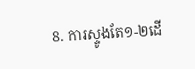8. ការស្ទូងតែ១-២ដើ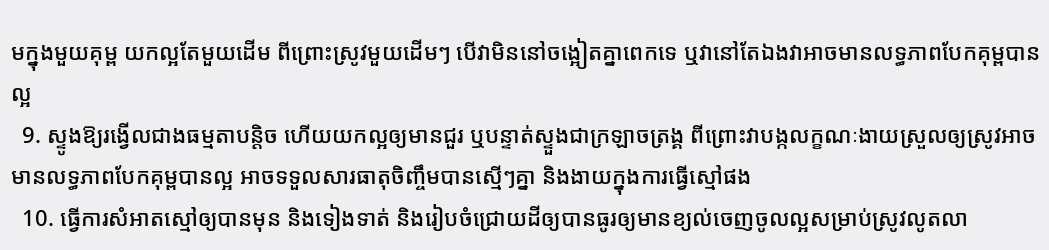មក្នុងមួយគុម្ព យកល្អតែមួយដើម ពីព្រោះស្រូវមួយដើមៗ បើវាមិននៅចង្អៀតគ្នាពេកទេ ឬវានៅតែឯងវាអាចមានលទ្ធភាពបែកគុម្ពបានល្អ
  9. ស្ទូងឱ្យរង្វើលជាងធម្មតាបន្ដិច ហើយយកល្អឲ្យមានជួរ ឬបន្ទាត់ស្ទួងជាក្រឡាចត្រង្គ ពីព្រោះវាបង្កលក្ខណៈងាយស្រួលឲ្យស្រូវអាចមានលទ្ធភាពបែកគុម្ពបានល្អ អាចទទួលសារធាតុចិញ្ចឹមបានស្មើៗគ្នា និងងាយក្នុងការធ្វើស្មៅផង
  10. ធ្វើការសំអាតស្មៅឲ្យបានមុន និងទៀងទាត់ និងរៀបចំជ្រោយដីឲ្យបានធូរឲ្យមានខ្យល់ចេញចូលល្អសម្រាប់ស្រូវលូតលា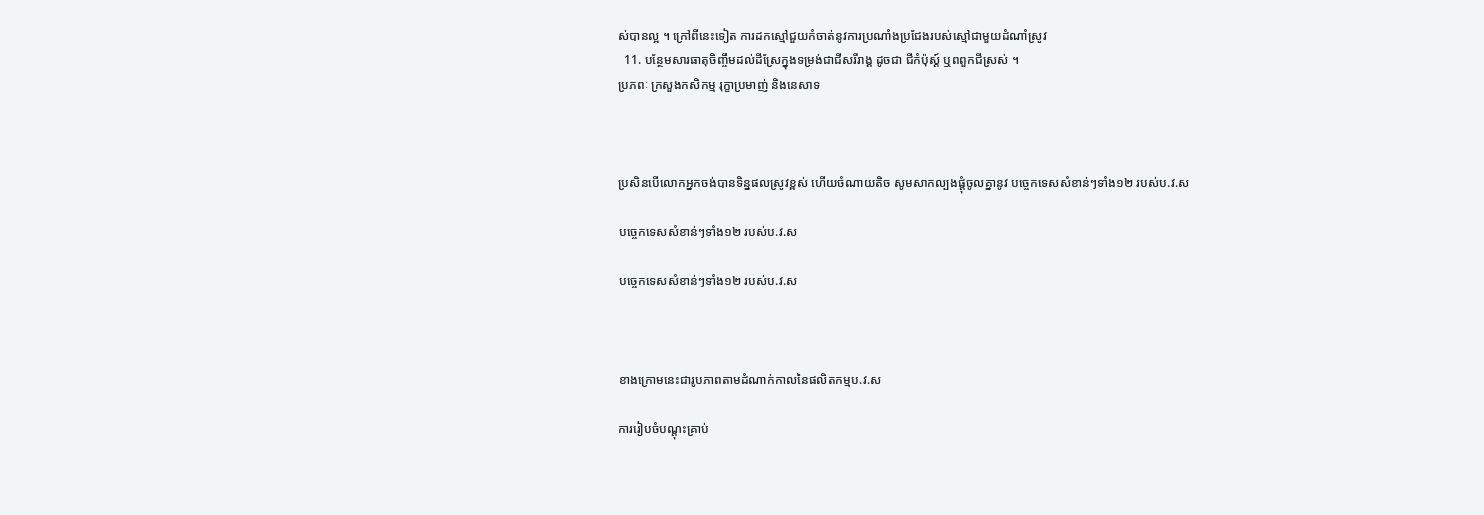ស់បានល្អ ។ ក្រៅពីនេះទៀត ការដកស្មៅជួយកំចាត់នូវការប្រណាំងប្រជែងរបស់ស្មៅជាមួយដំណាំស្រូវ
  11. បន្ថែមសារធាតុចិញ្ចឹមដល់ដីស្រែក្នុងទម្រង់ជាជីសរីរាង្គ ដូចជា ជីកំប៉ុស្ត៍ ឬពពួកជីស្រស់ ។
ប្រភពៈ ក្រសួងកសិកម្ម រុក្ខាប្រមាញ់ និងនេសាទ



ប្រសិនបើលោកអ្នកចង់បានទិន្នផលស្រូវខ្ពស់ ហើយចំណាយតិច សូមសាកល្បងផ្ដុំចូលគ្នានូវ បច្ចេកទេសសំខាន់ៗទាំង១២ របស់ប.វ.ស

បច្ចេកទេសសំខាន់ៗទាំង១២ របស់ប.វ.ស

បច្ចេកទេសសំខាន់ៗទាំង១២ របស់ប.វ.ស



ខាងក្រោមនេះជារូបភាពតាមដំណាក់កាលនៃផលិតកម្មប.វ.ស

ការរៀបចំបណ្ដុះគ្រាប់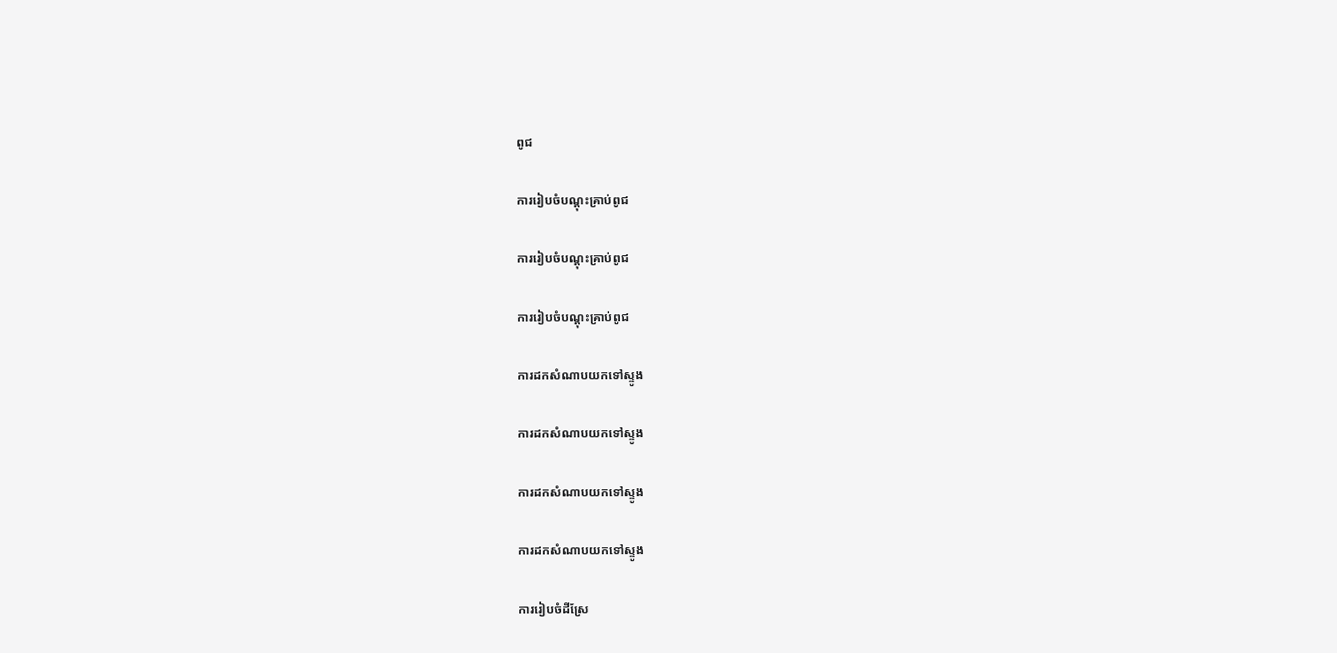ពូជ

ការរៀបចំបណ្ដុះគ្រាប់ពូជ

ការរៀបចំបណ្ដុះគ្រាប់ពូជ

ការរៀបចំបណ្ដុះគ្រាប់ពូជ

ការដកសំណាបយកទៅស្ទូង

ការដកសំណាបយកទៅស្ទូង

ការដកសំណាបយកទៅស្ទូង

ការដកសំណាបយកទៅស្ទូង

ការរៀបចំដីស្រែ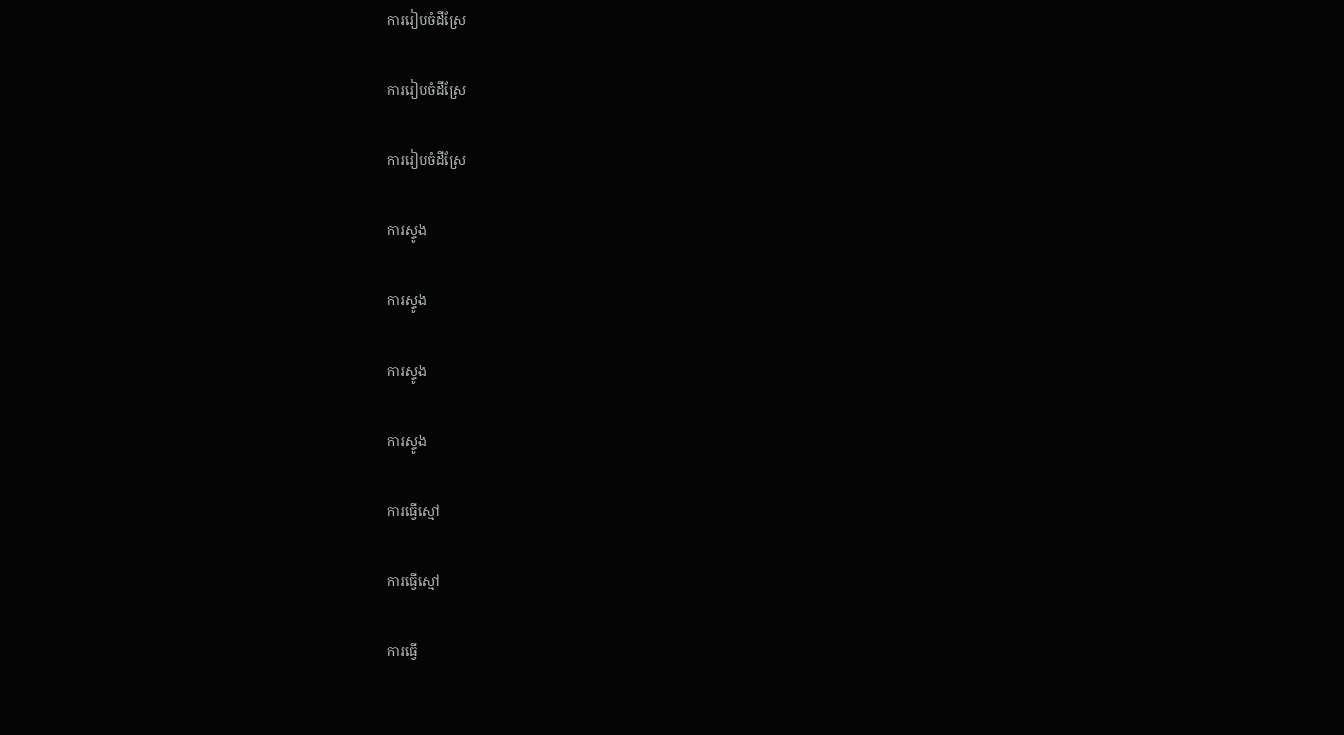ការរៀបចំដីស្រែ

ការរៀបចំដីស្រែ

ការរៀបចំដីស្រែ

ការស្ទូង

ការស្ទូង

ការស្ទូង

ការស្ទូង

ការធ្វើស្មៅ

ការធ្វើស្មៅ

ការធ្វើ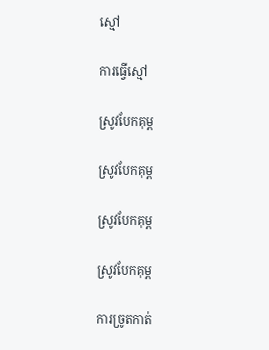ស្មៅ

ការធ្វើស្មៅ

ស្រូវបែកគុម្ព

ស្រូវបែកគុម្ព

ស្រូវបែកគុម្ព

ស្រូវបែកគុម្ព

ការច្រូតកាត់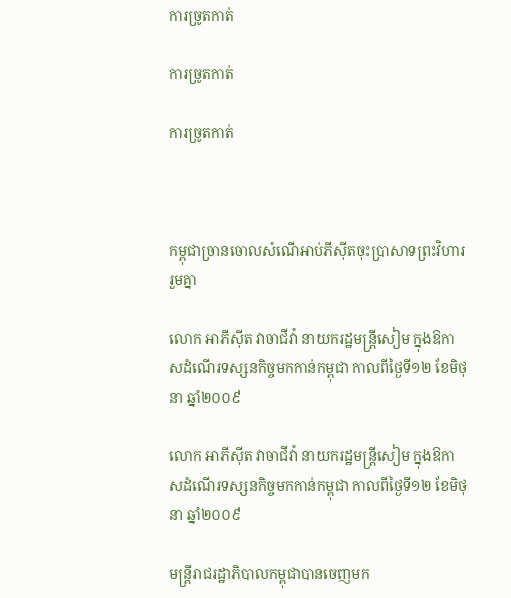ការច្រូតកាត់

ការច្រូតកាត់

ការច្រូតកាត់



កម្ពុជាច្រានចោលសំណើអាប់ភីស៊ីតចុះប្រាសាទព្រះវិហាររួមគ្នា

លោក អាភីស៊ីត វាចាជីវ៉ា នាយករដ្ឋមន្ត្រីសៀម ក្នុងឱកាសដំណើរទស្សនកិច្ចមកកាន់កម្ពុជា កាលពីថ្ងៃទី១២ ខែមិថុនា ឆ្នាំ២០០៩

លោក អាភីស៊ីត វាចាជីវ៉ា នាយករដ្ឋមន្ត្រីសៀម ក្នុងឱកាសដំណើរទស្សនកិច្ចមកកាន់កម្ពុជា កាលពីថ្ងៃទី១២ ខែមិថុនា ឆ្នាំ២០០៩

មន្ដ្រីរាជរដ្ឋាភិបាលកម្ពុជាបានចេញមក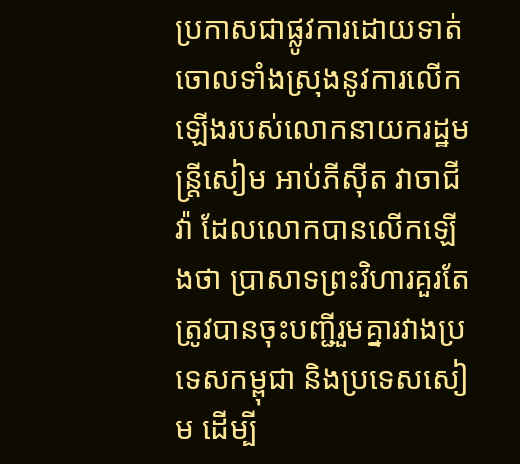ប្រកាសជាផ្លូវការដោយទាត់ចោលទាំងស្រុងនូវការលើកឡើងរបស់លោកនាយករដ្ឋមន្ដ្រីសៀម អាប់ភីស៊ីត វាចាជីវ៉ា ដែលលោកបានលើកឡើងថា ប្រាសាទព្រះវិហារគួរតែត្រូវបានចុះបញ្ជីរួមគ្នារវាងប្រទេសកម្ពុជា និងប្រទេសសៀម ដើម្បី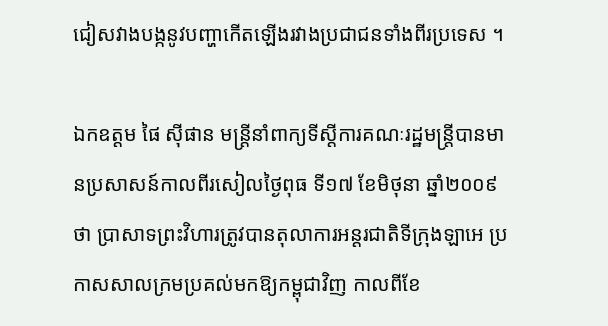ជៀសវាងបង្កនូវបញ្ហាកើតឡើងរវាងប្រជាជនទាំងពីរប្រទេស ។

ឯកឧត្ដម ផៃ ស៊ីផាន មន្ដ្រីនាំពាក្យទីស្ដីការគណៈរដ្ឋមន្ដ្រីបានមានប្រសាសន៍កាលពីរសៀលថ្ងៃពុធ ទី១៧ ខែមិថុនា ឆ្នាំ២០០៩ថា ប្រាសាទព្រះវិហារត្រូវបានតុលាការអន្ដរជាតិទីក្រុងឡាអេ ប្រកាសសាលក្រមប្រគល់មកឱ្យកម្ពុជាវិញ កាលពីខែ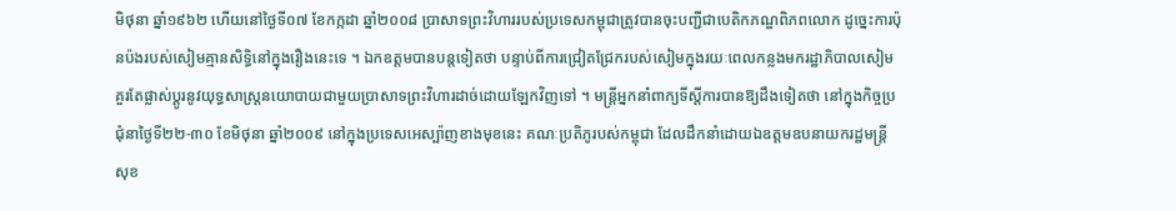មិថុនា ឆ្នាំ១៩៦២ ហើយនៅថ្ងៃទី០៧ ខែកក្កដា ឆ្នាំ២០០៨ ប្រាសាទព្រះវិហាររបស់ប្រទេសកម្ពុជាត្រូវបានចុះបញ្ជីជាបេតិកភណ្ឌពិភពលោក ដូច្នេះការប៉ុនប៉ងរបស់សៀមគ្មានសិទ្ធិនៅក្នុងរឿងនេះទេ ។ ឯកឧត្ដមបានបន្ដទៀតថា បន្ទាប់ពីការជ្រៀតជ្រែករបស់សៀមក្នុងរយៈពេលកន្លងមករដ្ឋាភិបាលសៀមគួរតែផ្លាស់ប្ដូរនូវយុទ្ធសាស្ដ្រនយោបាយជាមួយប្រាសាទព្រះវិហារដាច់ដោយឡែកវិញទៅ ។ មន្ដ្រីអ្នកនាំពាក្យទីស្ដីការបានឱ្យដឹងទៀតថា នៅក្នុងកិច្ចប្រជុំនាថ្ងៃទី២២-៣០ ខែមិថុនា ឆ្នាំ២០០៩ នៅក្នុងប្រទេសអេស្ប៉ាញខាងមុខនេះ គណៈប្រតិភូរបស់កម្ពុជា ដែលដឹកនាំដោយឯឧត្ដមឧបនាយករដ្ឋមន្ដ្រី សុខ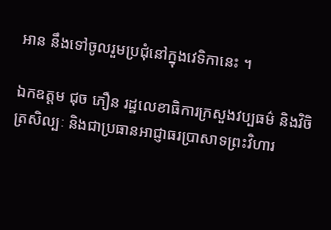អាន នឹងទៅចូលរួមប្រជុំនៅក្នុងវេទិកានេះ ។

ឯកឧត្ដម ជុច ភឿន រដ្ឋលេខាធិការក្រសួងវប្បធម៌ និងវិចិត្រសិល្បៈ និងជាប្រធានអាជ្ញាធរប្រាសាទព្រះវិហារ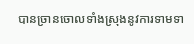បានច្រានចោលទាំងស្រុងនូវការទាមទា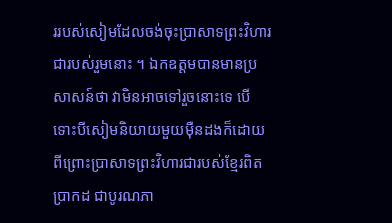ររបស់សៀមដែលចង់ចុះប្រាសាទព្រះវិហារជារបស់រួមនោះ ។ ឯកឧត្ដមបានមានប្រសាសន៍ថា វាមិនអាចទៅរួចនោះទេ បើទោះបីសៀមនិយាយមួយម៉ឺនដងក៏ដោយ ពីព្រោះប្រាសាទព្រះវិហារជារបស់ខ្មែរពិតប្រាកដ ជាបូរណភា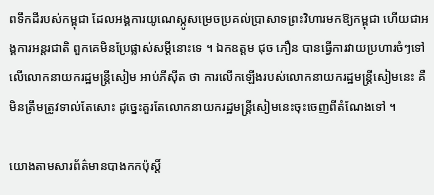ពទឹកដីរបស់កម្ពុជា ដែលអង្គការយូណេស្កូសម្រេចប្រគល់ប្រាសាទព្រះវិហារមកឱ្យកម្ពុជា ហើយជាអង្គការអន្ដរជាតិ ពួកគេមិនប្រែផ្លាស់សម្ដីនោះទេ ។ ឯកឧត្ដម ជុច ភឿន បានធ្វើការវាយប្រហារចំៗទៅលើលោកនាយករដ្ឋមន្ដ្រីសៀម អាប់ភីស៊ីត ថា ការលើកឡើងរបស់លោកនាយករដ្ឋមន្ដ្រីសៀមនេះ គឺមិនត្រឹមត្រូវទាល់តែសោះ ដូច្នេះគួរតែលោកនាយករដ្ឋមន្ដ្រីសៀមនេះចុះចេញពីតំណែងទៅ ។

យោងតាមសារព័ត៌មានបាងកកប៉ុស្ដិ៍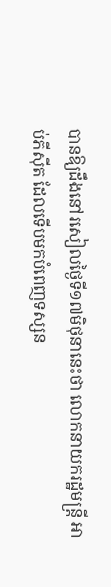បានឱ្យដឹងនៅរសៀលថ្ងៃទី១៧មិថុនានេះថា លោកនាយករដ្ឋមន្ដ្រី អាប់ភីស៊ីត ដែលទើបមកបំពេញទស្សន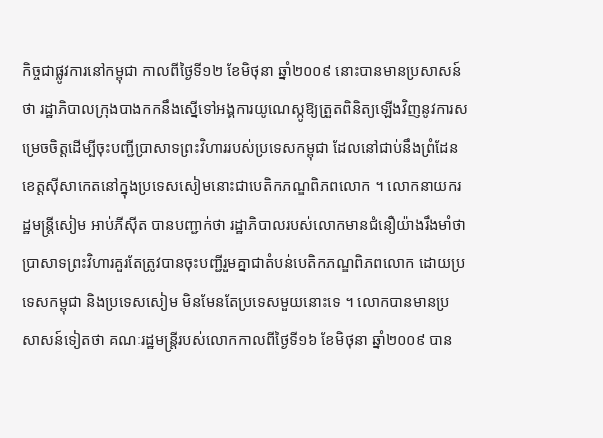កិច្ចជាផ្លូវការនៅកម្ពុជា កាលពីថ្ងៃទី១២ ខែមិថុនា ឆ្នាំ២០០៩ នោះបានមានប្រសាសន៍ថា រដ្ឋាភិបាលក្រុងបាងកកនឹងស្នើទៅអង្គការយូណេស្កូឱ្យត្រួតពិនិត្យឡើងវិញនូវការសម្រេចចិត្ដដើម្បីចុះបញ្ជីប្រាសាទព្រះវិហាររបស់ប្រទេសកម្ពុជា ដែលនៅជាប់នឹងព្រំដែនខេត្ដស៊ីសាកេតនៅក្នុងប្រទេសសៀមនោះជាបេតិកភណ្ឌពិភពលោក ។ លោកនាយករដ្ឋមន្ដ្រីសៀម អាប់ភីស៊ីត បានបញ្ជាក់ថា រដ្ឋាភិបាលរបស់លោកមានជំនឿយ៉ាងរឹងមាំថា ប្រាសាទព្រះវិហារគួរតែត្រូវបានចុះបញ្ជីរួមគ្នាជាតំបន់បេតិកភណ្ឌពិភពលោក ដោយប្រទេសកម្ពុជា និងប្រទេសសៀម មិនមែនតែប្រទេសមួយនោះទេ ។ លោកបានមានប្រសាសន៍ទៀតថា គណៈរដ្ឋមន្ដ្រីរបស់លោកកាលពីថ្ងៃទី១៦ ខែមិថុនា ឆ្នាំ២០០៩ បាន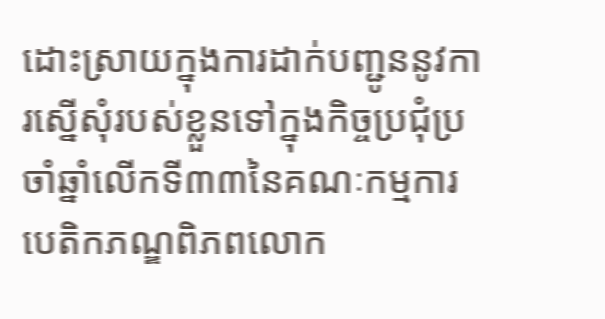ដោះស្រាយក្នុងការដាក់បញ្ជូននូវការស្នើសុំរបស់ខ្លួនទៅក្នុងកិច្ចប្រជុំប្រចាំឆ្នាំលើកទី៣៣នៃគណៈកម្មការបេតិកភណ្ឌពិភពលោក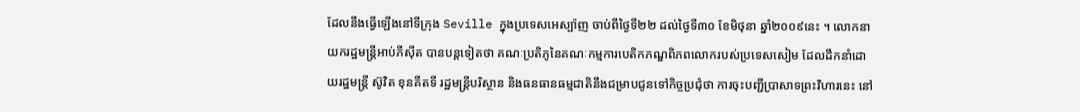ដែលនឹងធ្វើឡើងនៅទីក្រុង Seville ក្នុងប្រទេសអេស្ប៉ាញ ចាប់ពីថ្ងៃទី២២ ដល់ថ្ងៃទី៣០ ខែមិថុនា ឆ្នាំ២០០៩នេះ ។ លោកនាយករដ្ឋមន្ដ្រីអាប់ភីស៊ីត បានបន្ដទៀតថា គណៈប្រតិភូនៃគណៈកម្មការបេតិកភណ្ឌពិភពលោករបស់ប្រទេសសៀម ដែលដឹកនាំដោយរដ្ឋមន្ដ្រី ស៊ូវិត ខុនគីតទី រដ្ឋមន្ដ្រីបរិស្ថាន និងធនធានធម្មជាតិនឹងជម្រាបជូនទៅកិច្ចប្រជុំថា ការចុះបញ្ជីប្រាសាទព្រះវិហារនេះ នៅ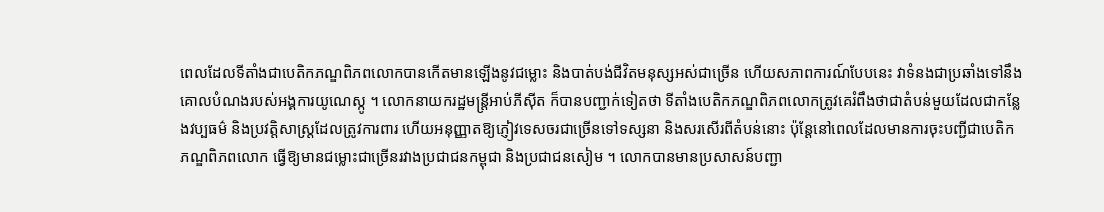ពេលដែលទីតាំងជាបេតិកភណ្ឌពិភពលោកបានកើតមានឡើងនូវជម្លោះ និងបាត់បង់ជីវិតមនុស្សអស់ជាច្រើន ហើយសភាពការណ៍បែបនេះ វាទំនងជាប្រឆាំងទៅនឹងគោលបំណងរបស់អង្គការយូណេស្កូ ។ លោកនាយករដ្ឋមន្ដ្រីអាប់ភីស៊ីត ក៏បានបញ្ជាក់ទៀតថា ទីតាំងបេតិកភណ្ឌពិភពលោកត្រូវគេរំពឹងថាជាតំបន់មួយដែលជាកន្លែងវប្បធម៌ និងប្រវត្ដិសាស្ដ្រដែលត្រូវការពារ ហើយអនុញ្ញាតឱ្យភ្ញៀវទេសចរជាច្រើនទៅទស្សនា និងសរសើរពីតំបន់នោះ ប៉ុន្ដែនៅពេលដែលមានការចុះបញ្ជីជាបេតិកភណ្ឌពិភពលោក ធ្វើឱ្យមានជម្លោះជាច្រើនរវាងប្រជាជនកម្ពុជា និងប្រជាជនសៀម ។ លោកបានមានប្រសាសន៍បញ្ជា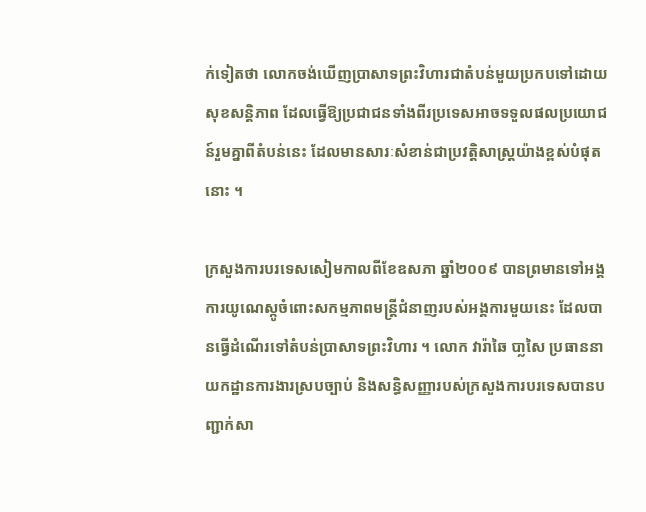ក់ទៀតថា លោកចង់ឃើញប្រាសាទព្រះវិហារជាតំបន់មួយប្រកបទៅដោយសុខសន្ដិភាព ដែលធ្វើឱ្យប្រជាជនទាំងពីរប្រទេសអាចទទួលផលប្រយោជន៍រួមគ្នាពីតំបន់នេះ ដែលមានសារៈសំខាន់ជាប្រវត្ដិសាស្ដ្រយ៉ាងខ្ពស់បំផុតនោះ ។

ក្រសួងការបរទេសសៀមកាលពីខែឧសភា ឆ្នាំ២០០៩ បានព្រមានទៅអង្គការយូណេស្កូចំពោះសកម្មភាពមន្ដ្រីជំនាញរបស់អង្គការមួយនេះ ដែលបានធ្វើដំណើរទៅតំបន់ប្រាសាទព្រះវិហារ ។ លោក វារ៉ាឆៃ បា្លសៃ ប្រធាននាយកដ្ឋានការងារស្របច្បាប់ និងសន្ធិសញ្ញារបស់ក្រសួងការបរទេសបានបញ្ជាក់សា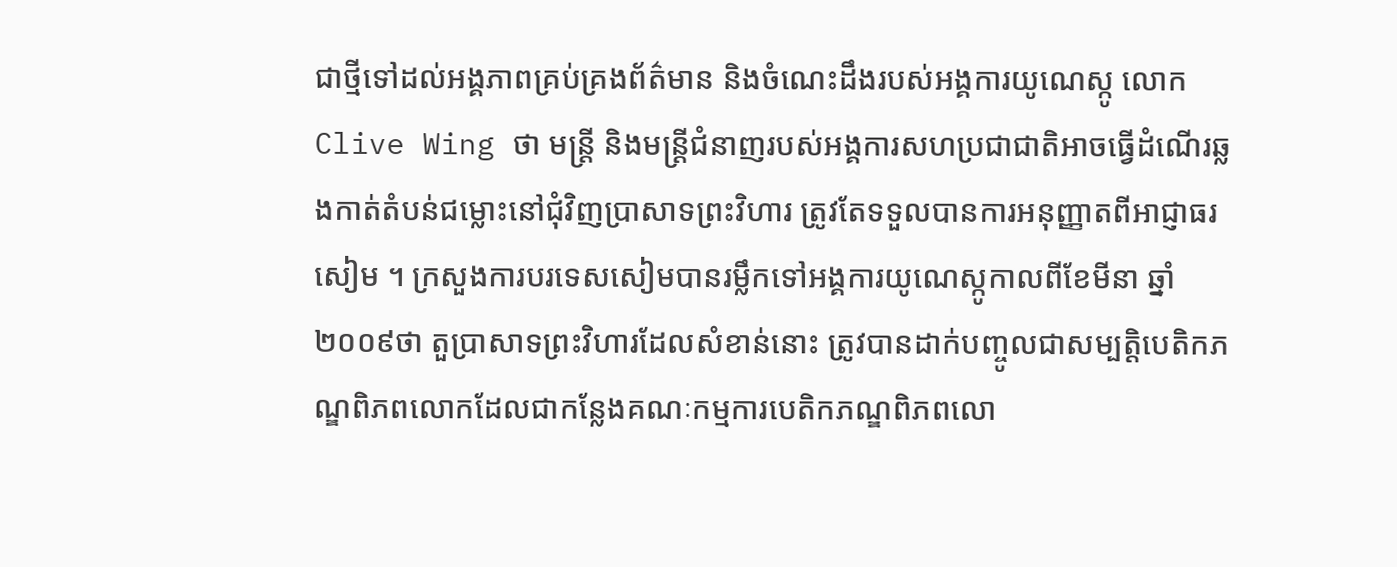ជាថ្មីទៅដល់អង្គភាពគ្រប់គ្រងព័ត៌មាន និងចំណេះដឹងរបស់អង្គការយូណេស្កូ លោក Clive Wing ថា មន្ដ្រី និងមន្ដ្រីជំនាញរបស់អង្គការសហប្រជាជាតិអាចធ្វើដំណើរឆ្លងកាត់តំបន់ជម្លោះនៅជុំវិញប្រាសាទព្រះវិហារ ត្រូវតែទទួលបានការអនុញ្ញាតពីអាជ្ញាធរសៀម ។ ក្រសួងការបរទេសសៀមបានរម្លឹកទៅអង្គការយូណេស្កូកាលពីខែមីនា ឆ្នាំ២០០៩ថា តួប្រាសាទព្រះវិហារដែលសំខាន់នោះ ត្រូវបានដាក់បញ្ចូលជាសម្បត្ដិបេតិកភណ្ឌពិភពលោកដែលជាកន្លែងគណៈកម្មការបេតិកភណ្ឌពិភពលោ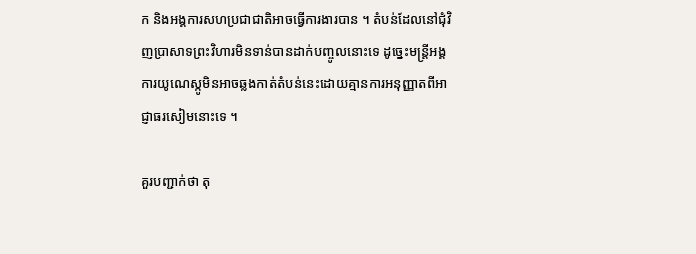ក និងអង្គការសហប្រជាជាតិអាចធ្វើការងារបាន ។ តំបន់ដែលនៅជុំវិញប្រាសាទព្រះវិហារមិនទាន់បានដាក់បញ្ចូលនោះទេ ដូច្នេះមន្ដ្រីអង្គការយូណេស្កូមិនអាចឆ្លងកាត់តំបន់នេះដោយគ្មានការអនុញ្ញាតពីអាជ្ញាធរសៀមនោះទេ ។

គួរបញ្ជាក់ថា តុ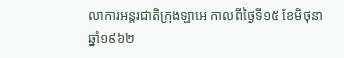លាការអន្ដរជាតិក្រុងឡាអេ កាលពីថ្ងៃទី១៥ ខែមិថុនា ឆ្នាំ១៩៦២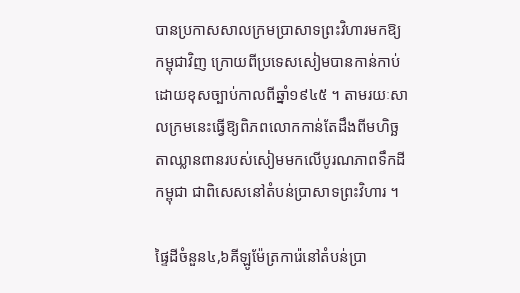បានប្រកាសសាលក្រមប្រាសាទព្រះវិហារមកឱ្យកម្ពុជាវិញ ក្រោយពីប្រទេសសៀមបានកាន់កាប់ដោយខុសច្បាប់កាលពីឆ្នាំ១៩៤៥ ។ តាមរយៈសាលក្រមនេះធ្វើឱ្យពិភពលោកកាន់តែដឹងពីមហិច្ឆតាឈ្លានពានរបស់សៀមមកលើបូរណភាពទឹកដីកម្ពុជា ជាពិសេសនៅតំបន់ប្រាសាទព្រះវិហារ ។

ផ្ទៃដីចំនួន៤,៦គីឡូម៉ែត្រការ៉េនៅតំបន់ប្រា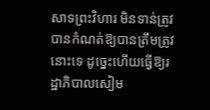សាទព្រះវិហារ មិនទាន់ត្រូវបានកំណត់ឱ្យបានត្រឹមត្រូវនោះទេ ដូច្នេះហើយធ្វើឱ្យរដ្ឋាភិបាលសៀម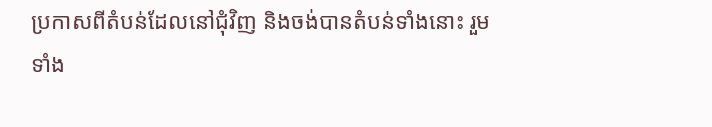ប្រកាសពីតំបន់ដែលនៅជុំវិញ និងចង់បានតំបន់ទាំងនោះ រួមទាំង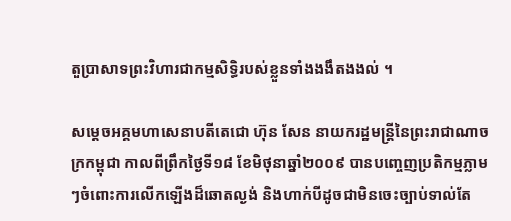តួប្រាសាទព្រះវិហារជាកម្មសិទ្ធិរបស់ខ្លួនទាំងងងឹតងងល់ ។

សម្ដេចអគ្គមហាសេនាបតីតេជោ ហ៊ុន សែន នាយករដ្ឋមន្ដ្រីនៃព្រះរាជាណាចក្រកម្ពុជា កាលពីព្រឹកថ្ងៃទី១៨ ខែមិថុនាឆ្នាំ២០០៩ បានបញ្ចេញប្រតិកម្មភ្លាមៗចំពោះការលើកឡើងដ៏ឆោតល្ងង់ និងហាក់បីដូចជាមិនចេះច្បាប់ទាល់តែ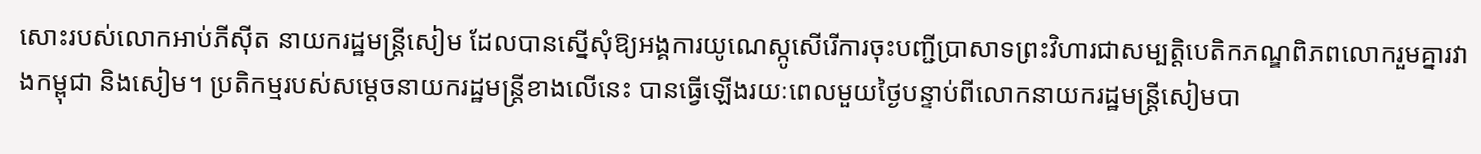សោះរបស់លោកអាប់ភីស៊ីត នាយករដ្ឋមន្ដ្រីសៀម ដែលបានស្នើសុំឱ្យអង្គការយូណេស្កូសើរើការចុះបញ្ជីប្រាសាទព្រះវិហារជាសម្បត្ដិបេតិកភណ្ឌពិភពលោករួមគ្នារវាងកម្ពុជា និងសៀម។ ប្រតិកម្មរបស់សម្ដេចនាយករដ្ឋមន្ដ្រីខាងលើនេះ បានធ្វើឡើងរយៈពេលមួយថ្ងៃបន្ទាប់ពីលោកនាយករដ្ឋមន្ដ្រីសៀមបា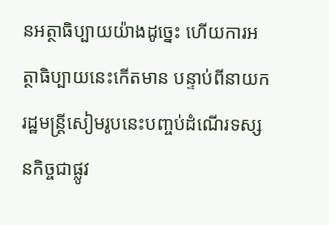នអត្ថាធិប្បាយយ៉ាងដូច្នេះ ហើយការអត្ថាធិប្បាយនេះកើតមាន បន្ទាប់ពីនាយករដ្ឋមន្ដ្រីសៀមរូបនេះបញ្ចប់ដំណើរទស្សនកិច្ចជាផ្លូវ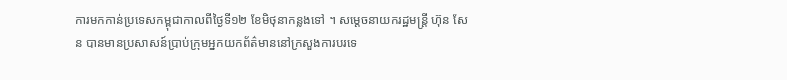ការមកកាន់ប្រទេសកម្ពុជាកាលពីថ្ងៃទី១២ ខែមិថុនាកន្លងទៅ ។ សម្ដេចនាយករដ្ឋមន្ដ្រី ហ៊ុន សែន បានមានប្រសាសន៍ប្រាប់ក្រុមអ្នកយកព័ត៌មាននៅក្រសួងការបរទេ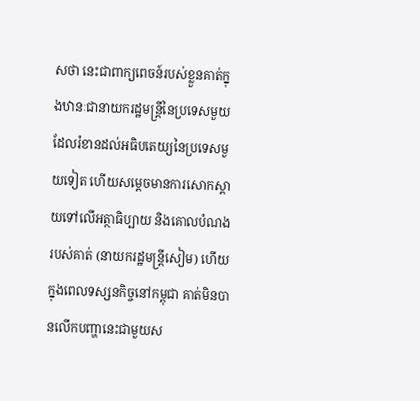សថា នេះជាពាក្យពេចន៍របស់ខ្លួនគាត់ក្នុងឋានៈជានាយករដ្ឋមន្ដ្រីនៃប្រទេសមួយដែលរំខានដល់អធិបតេយ្យនៃប្រទេសមួយទៀត ហើយសម្ដេចមានការសោកស្ដាយទៅលើអត្ថាធិប្បាយ និងគោលបំណងរបស់គាត់ (នាយករដ្ឋមន្ដ្រីសៀម) ហើយក្នុងពេលទស្សនកិច្ចនៅកម្ពុជា គាត់មិនបានលើកបញ្ហានេះជាមួយស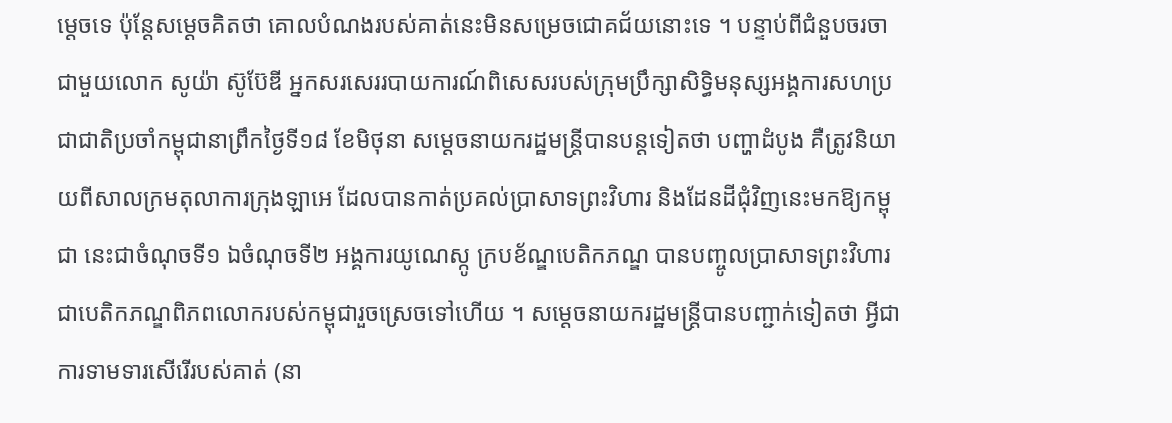ម្ដេចទេ ប៉ុន្ដែសម្ដេចគិតថា គោលបំណងរបស់គាត់នេះមិនសម្រេចជោគជ័យនោះទេ ។ បន្ទាប់ពីជំនួបចរចាជាមួយលោក សូយ៉ា ស៊ូប៊ែឌី អ្នកសរសេររបាយការណ៍ពិសេសរបស់ក្រុមប្រឹក្សាសិទ្ធិមនុស្សអង្គការសហប្រជាជាតិប្រចាំកម្ពុជានាព្រឹកថ្ងៃទី១៨ ខែមិថុនា សម្ដេចនាយករដ្ឋមន្ដ្រីបានបន្ដទៀតថា បញ្ហាដំបូង គឺត្រូវនិយាយពីសាលក្រមតុលាការក្រុងឡាអេ ដែលបានកាត់ប្រគល់ប្រាសាទព្រះវិហារ និងដែនដីជុំវិញនេះមកឱ្យកម្ពុជា នេះជាចំណុចទី១ ឯចំណុចទី២ អង្គការយូណេស្កូ ក្របខ័ណ្ឌបេតិកភណ្ឌ បានបញ្ចូលប្រាសាទព្រះវិហារជាបេតិកភណ្ឌពិភពលោករបស់កម្ពុជារួចស្រេចទៅហើយ ។ សម្ដេចនាយករដ្ឋមន្ដ្រីបានបញ្ជាក់ទៀតថា អ្វីជាការទាមទារសើរើរបស់គាត់ (នា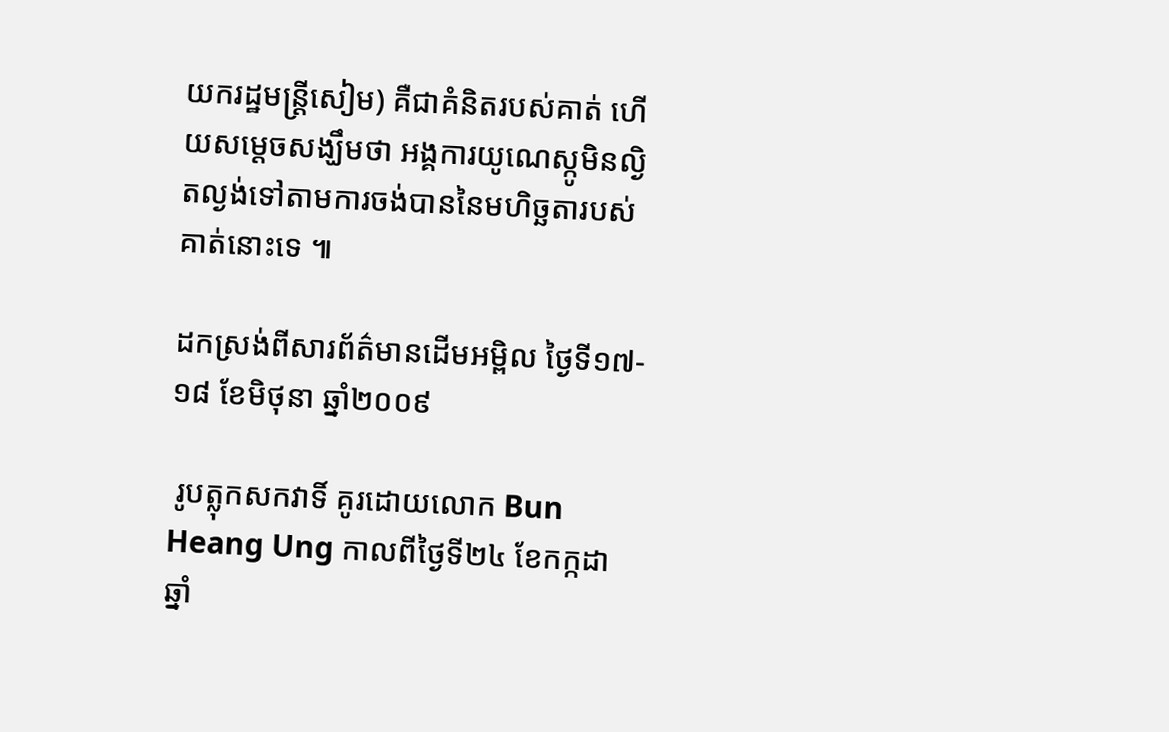យករដ្ឋមន្ដ្រីសៀម) គឺជាគំនិតរបស់គាត់ ហើយសម្ដេចសង្ឃឹមថា អង្គការយូណេស្កូមិនល្ងិតល្ងង់ទៅតាមការចង់បាននៃមហិច្ឆតារបស់គាត់នោះទេ ៕

ដកស្រង់ពីសារព័ត៌មានដើមអម្ពិល ថ្ងៃទី១៧‑១៨ ខែមិថុនា ឆ្នាំ២០០៩

 រូបត្លុកសកវាទិ៍ គូរដោយលោក Bun Heang Ung កាលពីថ្ងៃទី២៤ ខែកក្កដា ឆ្នាំ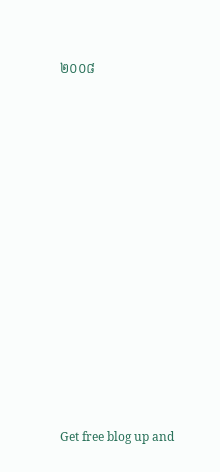២០០៨






















Get free blog up and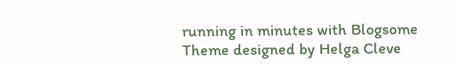running in minutes with Blogsome
Theme designed by Helga Cleve